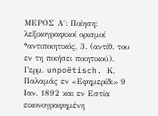ΜEΡΟΣ Α΄: Ποίηση: λεξικογραφικοί ορισμοί
*αντιποιητικός, 3. (αντίθ. του εν τη ποιήσει ποιητικού). Γερμ. unpoëtisch. Κ. Παλαμάς εν «Εφημερίδι» 9 Ιαν. 1892 και εν Εστία εικονογραφημένη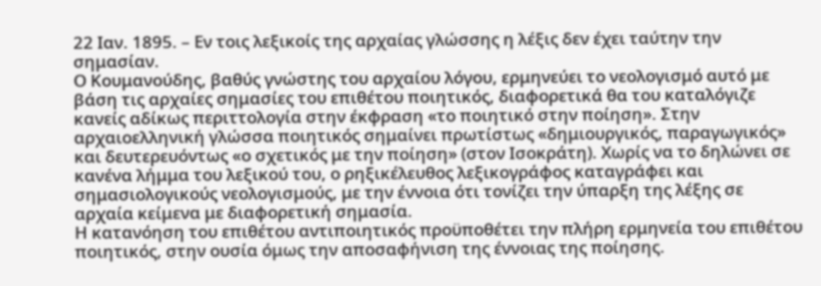22 Ιαν. 1895. – Εν τοις λεξικοίς της αρχαίας γλώσσης η λέξις δεν έχει ταύτην την σημασίαν.
Ο Κουμανούδης, βαθύς γνώστης του αρχαίου λόγου, ερμηνεύει το νεολογισμό αυτό με βάση τις αρχαίες σημασίες του επιθέτου ποιητικός, διαφορετικά θα του καταλόγιζε κανείς αδίκως περιττολογία στην έκφραση «το ποιητικό στην ποίηση». Στην αρχαιοελληνική γλώσσα ποιητικός σημαίνει πρωτίστως «δημιουργικός, παραγωγικός» και δευτερευόντως «ο σχετικός με την ποίηση» (στον Ισοκράτη). Χωρίς να το δηλώνει σε κανένα λήμμα του λεξικού του, ο ρηξικέλευθος λεξικογράφος καταγράφει και σημασιολογικούς νεολογισμούς, με την έννοια ότι τονίζει την ύπαρξη της λέξης σε αρχαία κείμενα με διαφορετική σημασία.
Η κατανόηση του επιθέτου αντιποιητικός προϋποθέτει την πλήρη ερμηνεία του επιθέτου ποιητικός, στην ουσία όμως την αποσαφήνιση της έννοιας της ποίησης.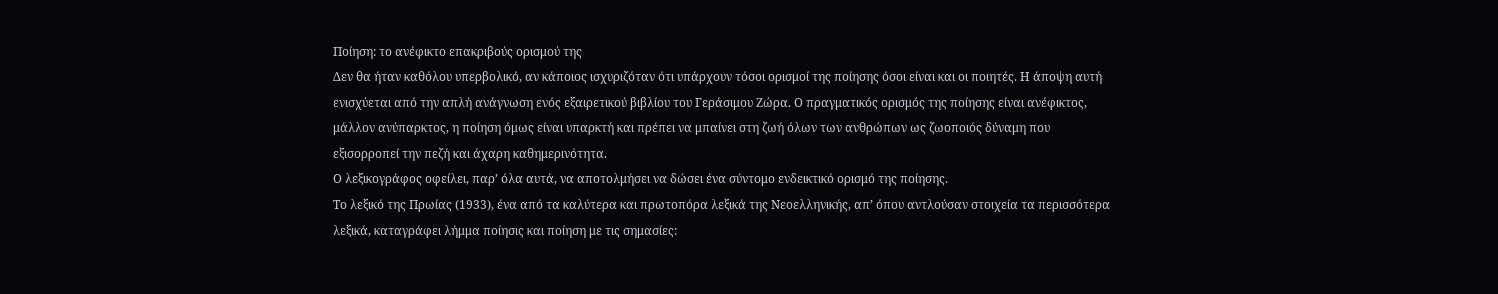Ποίηση: το ανέφικτο επακριβούς ορισμού της
Δεν θα ήταν καθόλου υπερβολικό, αν κάποιος ισχυριζόταν ότι υπάρχουν τόσοι ορισμοί της ποίησης όσοι είναι και οι ποιητές. Η άποψη αυτή ενισχύεται από την απλή ανάγνωση ενός εξαιρετικού βιβλίου του Γεράσιμου Ζώρα. Ο πραγματικός ορισμός της ποίησης είναι ανέφικτος, μάλλον ανύπαρκτος, η ποίηση όμως είναι υπαρκτή και πρέπει να μπαίνει στη ζωή όλων των ανθρώπων ως ζωοποιός δύναμη που εξισορροπεί την πεζή και άχαρη καθημερινότητα.
Ο λεξικογράφος οφείλει, παρ’ όλα αυτά, να αποτολμήσει να δώσει ένα σύντομο ενδεικτικό ορισμό της ποίησης.
Το λεξικό της Πρωίας (1933), ένα από τα καλύτερα και πρωτοπόρα λεξικά της Νεοελληνικής, απ’ όπου αντλούσαν στοιχεία τα περισσότερα λεξικά, καταγράφει λήμμα ποίησις και ποίηση με τις σημασίες: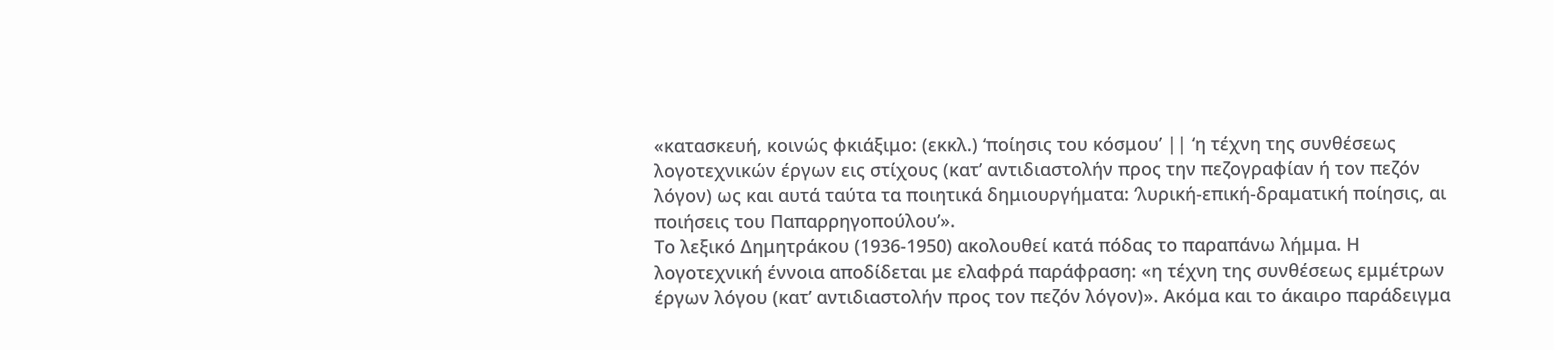«κατασκευή, κοινώς φκιάξιμο: (εκκλ.) ‘ποίησις του κόσμου’ || ‘η τέχνη της συνθέσεως λογοτεχνικών έργων εις στίχους (κατ’ αντιδιαστολήν προς την πεζογραφίαν ή τον πεζόν λόγον) ως και αυτά ταύτα τα ποιητικά δημιουργήματα: ‘λυρική-επική-δραματική ποίησις, αι ποιήσεις του Παπαρρηγοπούλου’».
Το λεξικό Δημητράκου (1936-1950) ακολουθεί κατά πόδας το παραπάνω λήμμα. Η λογοτεχνική έννοια αποδίδεται με ελαφρά παράφραση: «η τέχνη της συνθέσεως εμμέτρων έργων λόγου (κατ’ αντιδιαστολήν προς τον πεζόν λόγον)». Ακόμα και το άκαιρο παράδειγμα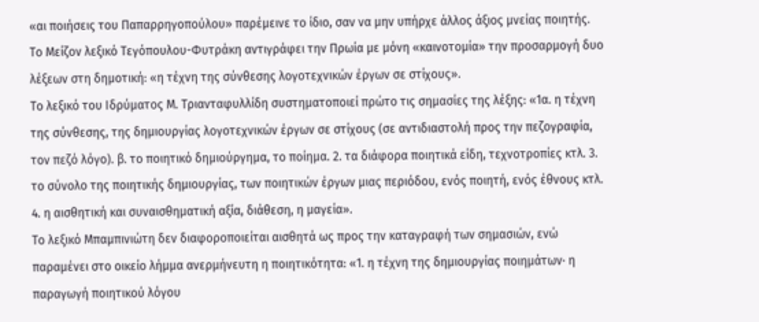«αι ποιήσεις του Παπαρρηγοπούλου» παρέμεινε το ίδιο, σαν να μην υπήρχε άλλος άξιος μνείας ποιητής.
Το Μείζον λεξικό Τεγόπουλου-Φυτράκη αντιγράφει την Πρωία με μόνη «καινοτομία» την προσαρμογή δυο λέξεων στη δημοτική: «η τέχνη της σύνθεσης λογοτεχνικών έργων σε στίχους».
Το λεξικό του Ιδρύματος Μ. Τριανταφυλλίδη συστηματοποιεί πρώτο τις σημασίες της λέξης: «1α. η τέχνη της σύνθεσης, της δημιουργίας λογοτεχνικών έργων σε στίχους (σε αντιδιαστολή προς την πεζογραφία, τον πεζό λόγο). β. το ποιητικό δημιούργημα, το ποίημα. 2. τα διάφορα ποιητικά είδη, τεχνοτροπίες κτλ. 3. το σύνολο της ποιητικής δημιουργίας, των ποιητικών έργων μιας περιόδου, ενός ποιητή, ενός έθνους κτλ. 4. η αισθητική και συναισθηματική αξία, διάθεση, η μαγεία».
Το λεξικό Μπαμπινιώτη δεν διαφοροποιείται αισθητά ως προς την καταγραφή των σημασιών, ενώ παραμένει στο οικείο λήμμα ανερμήνευτη η ποιητικότητα: «1. η τέχνη της δημιουργίας ποιημάτων· η παραγωγή ποιητικού λόγου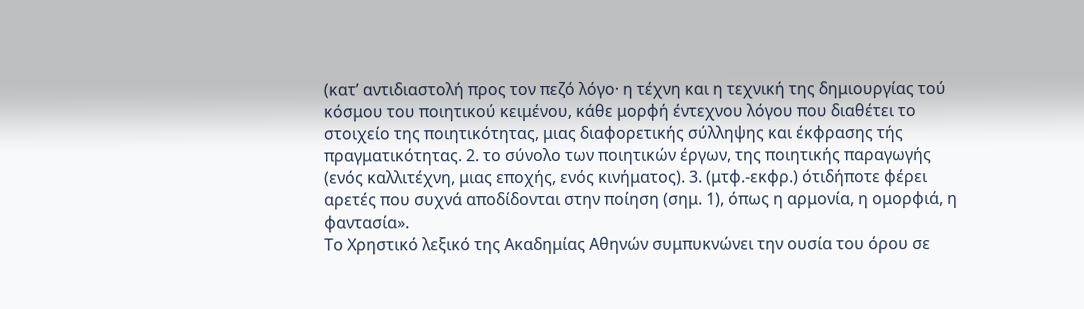(κατ’ αντιδιαστολή προς τον πεζό λόγο· η τέχνη και η τεχνική της δημιουργίας τού κόσμου του ποιητικού κειμένου, κάθε μορφή έντεχνου λόγου που διαθέτει το στοιχείο της ποιητικότητας, μιας διαφορετικής σύλληψης και έκφρασης τής πραγματικότητας. 2. το σύνολο των ποιητικών έργων, της ποιητικής παραγωγής (ενός καλλιτέχνη, μιας εποχής, ενός κινήματος). 3. (μτφ.-εκφρ.) ότιδήποτε φέρει αρετές που συχνά αποδίδονται στην ποίηση (σημ. 1), όπως η αρμονία, η ομορφιά, η φαντασία».
Το Χρηστικό λεξικό της Ακαδημίας Αθηνών συμπυκνώνει την ουσία του όρου σε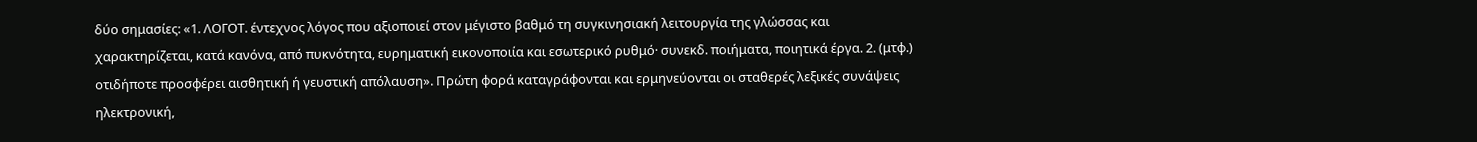δύο σημασίες: «1. ΛΟΓΟΤ. έντεχνος λόγος που αξιοποιεί στον μέγιστο βαθμό τη συγκινησιακή λειτουργία της γλώσσας και χαρακτηρίζεται, κατά κανόνα, από πυκνότητα, ευρηματική εικονοποιία και εσωτερικό ρυθμό· συνεκδ. ποιήματα, ποιητικά έργα. 2. (μτφ.) οτιδήποτε προσφέρει αισθητική ή γευστική απόλαυση». Πρώτη φορά καταγράφονται και ερμηνεύονται οι σταθερές λεξικές συνάψεις ηλεκτρονική,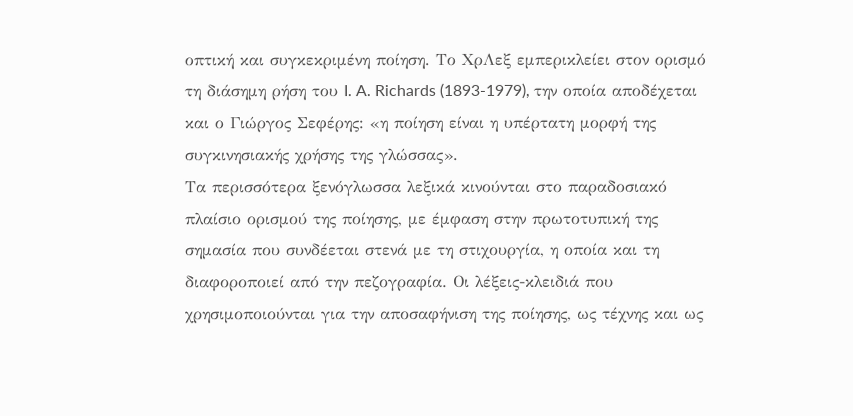οπτική και συγκεκριμένη ποίηση. Το ΧρΛεξ εμπερικλείει στον ορισμό τη διάσημη ρήση του I. A. Richards (1893-1979), την οποία αποδέχεται και ο Γιώργος Σεφέρης: «η ποίηση είναι η υπέρτατη μορφή της συγκινησιακής χρήσης της γλώσσας».
Τα περισσότερα ξενόγλωσσα λεξικά κινούνται στο παραδοσιακό πλαίσιο ορισμού της ποίησης, με έμφαση στην πρωτοτυπική της σημασία που συνδέεται στενά με τη στιχουργία, η οποία και τη διαφοροποιεί από την πεζογραφία. Οι λέξεις-κλειδιά που χρησιμοποιούνται για την αποσαφήνιση της ποίησης, ως τέχνης και ως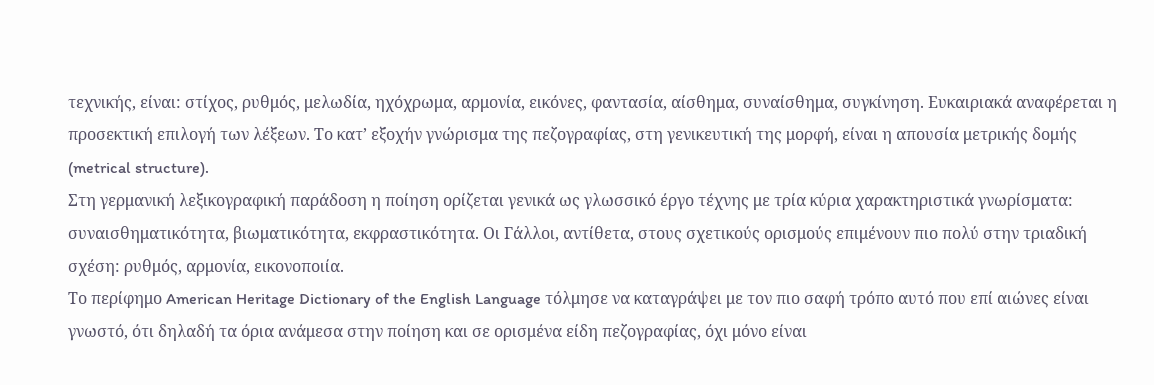τεχνικής, είναι: στίχος, ρυθμός, μελωδία, ηχόχρωμα, αρμονία, εικόνες, φαντασία, αίσθημα, συναίσθημα, συγκίνηση. Ευκαιριακά αναφέρεται η προσεκτική επιλογή των λέξεων. Το κατ’ εξοχήν γνώρισμα της πεζογραφίας, στη γενικευτική της μορφή, είναι η απουσία μετρικής δομής (metrical structure).
Στη γερμανική λεξικογραφική παράδοση η ποίηση ορίζεται γενικά ως γλωσσικό έργο τέχνης με τρία κύρια χαρακτηριστικά γνωρίσματα: συναισθηματικότητα, βιωματικότητα, εκφραστικότητα. Οι Γάλλοι, αντίθετα, στους σχετικούς ορισμούς επιμένουν πιο πολύ στην τριαδική σχέση: ρυθμός, αρμονία, εικονοποιία.
Το περίφημο American Heritage Dictionary of the English Language τόλμησε να καταγράψει με τον πιο σαφή τρόπο αυτό που επί αιώνες είναι γνωστό, ότι δηλαδή τα όρια ανάμεσα στην ποίηση και σε ορισμένα είδη πεζογραφίας, όχι μόνο είναι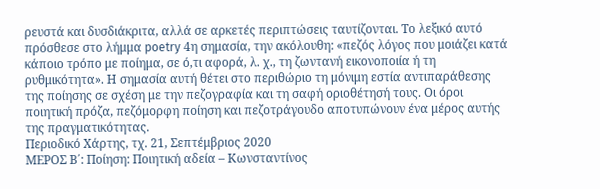ρευστά και δυσδιάκριτα, αλλά σε αρκετές περιπτώσεις ταυτίζονται. Το λεξικό αυτό πρόσθεσε στο λήμμα poetry 4η σημασία, την ακόλουθη: «πεζός λόγος που μοιάζει κατά κάποιο τρόπο με ποίημα, σε ό,τι αφορά, λ. χ., τη ζωντανή εικονοποιία ή τη ρυθμικότητα». Η σημασία αυτή θέτει στο περιθώριο τη μόνιμη εστία αντιπαράθεσης της ποίησης σε σχέση με την πεζογραφία και τη σαφή οριοθέτησή τους. Οι όροι ποιητική πρόζα, πεζόμορφη ποίηση και πεζοτράγουδο αποτυπώνουν ένα μέρος αυτής της πραγματικότητας.
Περιοδικό Χάρτης, τχ. 21, Σεπτέμβριος 2020
ΜEΡΟΣ Β΄: Ποίηση: Ποιητική αδεία – Κωνσταντίνος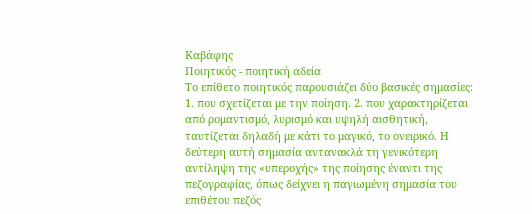Καβάφης
Ποιητικός - ποιητική αδεία
Το επίθετο ποιητικός παρουσιάζει δύο βασικές σημασίες: 1. που σχετίζεται με την ποίηση. 2. που χαρακτηρίζεται από ρομαντισμό, λυρισμό και υψηλή αισθητική, ταυτίζεται δηλαδή με κάτι το μαγικό, το ονειρικό. Η δεύτερη αυτή σημασία αντανακλά τη γενικότερη αντίληψη της «υπεροχής» της ποίησης έναντι της πεζογραφίας, όπως δείχνει η παγιωμένη σημασία του επιθέτου πεζός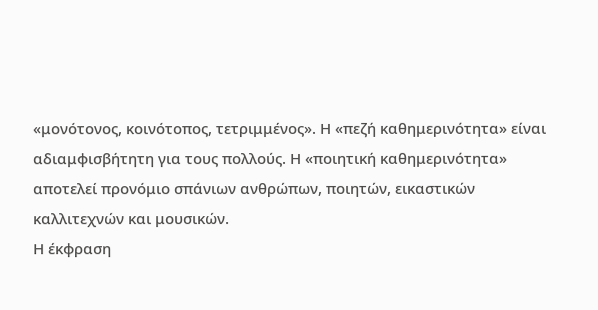«μονότονος, κοινότοπος, τετριμμένος». Η «πεζή καθημερινότητα» είναι αδιαμφισβήτητη για τους πολλούς. Η «ποιητική καθημερινότητα» αποτελεί προνόμιο σπάνιων ανθρώπων, ποιητών, εικαστικών καλλιτεχνών και μουσικών.
Η έκφραση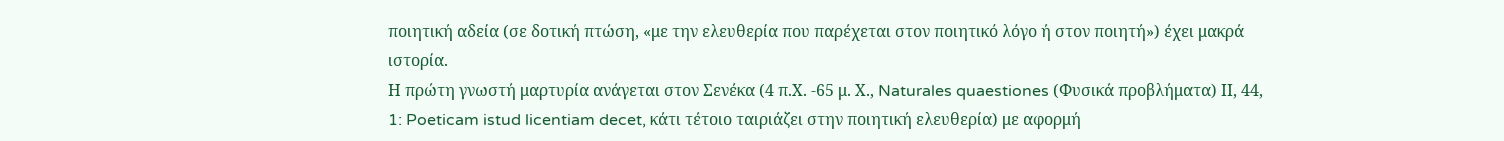ποιητική αδεία (σε δοτική πτώση, «με την ελευθερία που παρέχεται στον ποιητικό λόγο ή στον ποιητή») έχει μακρά ιστορία.
Η πρώτη γνωστή μαρτυρία ανάγεται στον Σενέκα (4 π.Χ. -65 μ. Χ., Naturales quaestiones (Φυσικά προβλήματα) ΙΙ, 44, 1: Poeticam istud licentiam decet, κάτι τέτοιο ταιριάζει στην ποιητική ελευθερία) με αφορμή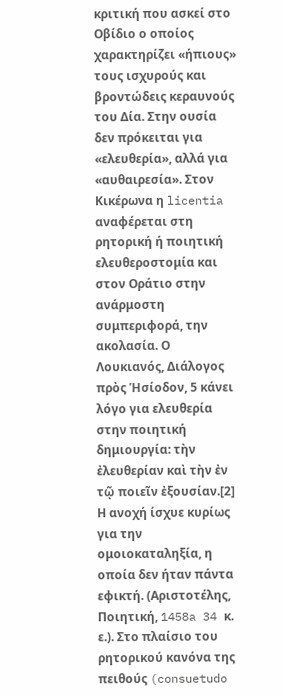κριτική που ασκεί στο Οβίδιο ο οποίος χαρακτηρίζει «ήπιους» τους ισχυρούς και βροντώδεις κεραυνούς του Δία. Στην ουσία δεν πρόκειται για «ελευθερία», αλλά για «αυθαιρεσία». Στον Κικέρωνα η licentia αναφέρεται στη ρητορική ή ποιητική ελευθεροστομία και στον Οράτιο στην ανάρμοστη συμπεριφορά, την ακολασία. Ο Λουκιανός, Διάλογος πρὸς Ἡσίοδον, 5 κάνει λόγο για ελευθερία στην ποιητική δημιουργία: τὴν ἐλευθερίαν καὶ τὴν ἐν τῷ ποιεῖν ἐξουσίαν.[2] Η ανοχή ίσχυε κυρίως για την ομοιοκαταληξία, η οποία δεν ήταν πάντα εφικτή. (Αριστοτέλης, Ποιητική, 1458a 34 κ. ε.). Στο πλαίσιο του ρητορικού κανόνα της πειθούς (consuetudo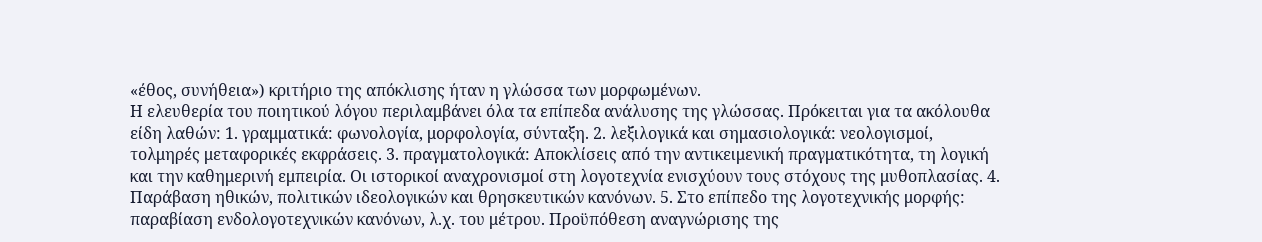«έθος, συνήθεια») κριτήριο της απόκλισης ήταν η γλώσσα των μορφωμένων.
Η ελευθερία του ποιητικού λόγου περιλαμβάνει όλα τα επίπεδα ανάλυσης της γλώσσας. Πρόκειται για τα ακόλουθα είδη λαθών: 1. γραμματικά: φωνολογία, μορφολογία, σύνταξη. 2. λεξιλογικά και σημασιολογικά: νεολογισμοί, τολμηρές μεταφορικές εκφράσεις. 3. πραγματολογικά: Αποκλίσεις από την αντικειμενική πραγματικότητα, τη λογική και την καθημερινή εμπειρία. Οι ιστορικοί αναχρονισμοί στη λογοτεχνία ενισχύουν τους στόχους της μυθοπλασίας. 4. Παράβαση ηθικών, πολιτικών ιδεολογικών και θρησκευτικών κανόνων. 5. Στο επίπεδο της λογοτεχνικής μορφής: παραβίαση ενδολογοτεχνικών κανόνων, λ.χ. του μέτρου. Προϋπόθεση αναγνώρισης της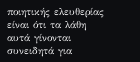ποιητικής ελευθερίας είναι ότι τα λάθη αυτά γίνονται συνειδητά για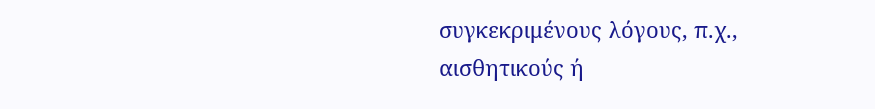συγκεκριμένους λόγους, π.χ., αισθητικούς ή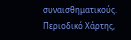συναισθηματικούς.
Περιοδικό Χάρτης,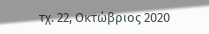τχ. 22, Οκτώβριος 2020